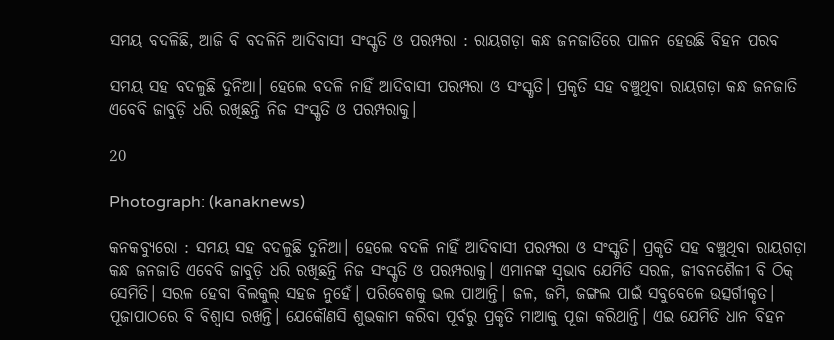ସମୟ ବଦଳିଛି, ଆଜି ବି ବଦଳିନି ଆଦିବାସୀ ସଂସ୍କୃତି ଓ ପରମ୍ପରା : ରାୟଗଡ଼ା କନ୍ଧ ଜନଜାତିରେ ପାଳନ ହେଉଛି ବିହନ ପରବ

ସମୟ ସହ ବଦଳୁଛି ଦୁନିଆ। ହେଲେ ବଦଳି ନାହିଁ ଆଦିବାସୀ ପରମ୍ପରା ଓ ସଂସ୍କୃତି। ପ୍ରକୃତି ସହ ବଞ୍ଚୁଥିବା ରାୟଗଡ଼ା କନ୍ଧ ଜନଜାତି ଏବେବି ଜାବୁଡ଼ି ଧରି ରଖିଛନ୍ତି ନିଜ ସଂସ୍କୃତି ଓ ପରମ୍ପରାକୁ।

20

Photograph: (kanaknews)

କନକବ୍ୟୁରୋ : ସମୟ ସହ ବଦଳୁଛି ଦୁନିଆ। ହେଲେ ବଦଳି ନାହିଁ ଆଦିବାସୀ ପରମ୍ପରା ଓ ସଂସ୍କୃତି। ପ୍ରକୃତି ସହ ବଞ୍ଚୁଥିବା ରାୟଗଡ଼ା କନ୍ଧ ଜନଜାତି ଏବେବି ଜାବୁଡ଼ି ଧରି ରଖିଛନ୍ତି ନିଜ ସଂସ୍କୃତି ଓ ପରମ୍ପରାକୁ। ଏମାନଙ୍କ ସ୍ୱଭାବ ଯେମିତି ସରଳ, ଜୀବନଶୈଳୀ ବି ଠିକ୍ ସେମିତି। ସରଳ ହେବା ବିଲକୁଲ୍‌ ସହଜ ନୁହେଁ। ପରିବେଶକୁ ଭଲ ପାଆନ୍ତି। ଜଳ, ଜମି, ଜଙ୍ଗଲ ପାଇଁ ସବୁବେଳେ ଉତ୍ସର୍ଗୀକୃତ। ପୂଜାପାଠରେ ବି ବିଶ୍ବାସ ରଖନ୍ତି। ଯେକୌଣସି ଶୁଭକାମ କରିବା ପୂର୍ବରୁ ପ୍ରକୃତି ମାଆକୁ ପୂଜା କରିଥାନ୍ତି। ଏଇ ଯେମିତି ଧାନ ବିହନ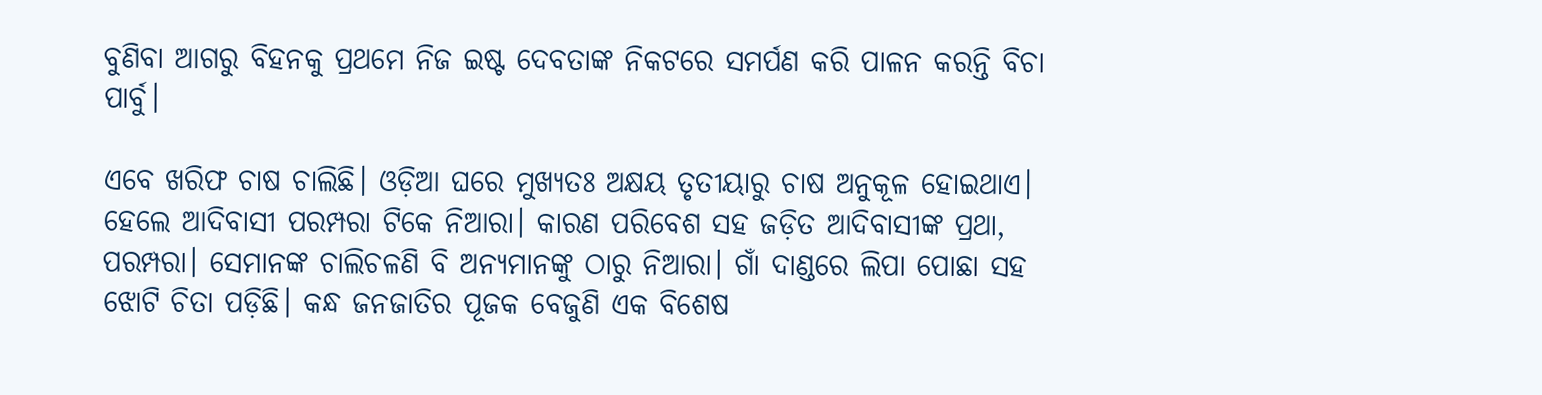ବୁଣିବା ଆଗରୁ ବିହନକୁ ପ୍ରଥମେ ନିଜ ଇଷ୍ଟ ଦେବତାଙ୍କ ନିକଟରେ ସମର୍ପଣ କରି ପାଳନ କରନ୍ତି ବିଚା ପାର୍ବୁ।

ଏବେ ଖରିଫ ଚାଷ ଚାଲିଛି। ଓଡ଼ିଆ ଘରେ ମୁଖ୍ୟତଃ ଅକ୍ଷୟ ତୃତୀୟାରୁ ଚାଷ ଅନୁକୂଳ ହୋଇଥାଏ। ହେଲେ ଆଦିବାସୀ ପରମ୍ପରା ଟିକେ ନିଆରା। କାରଣ ପରିବେଶ ସହ ଜଡ଼ିତ ଆଦିବାସୀଙ୍କ ପ୍ରଥା, ପରମ୍ପରା। ସେମାନଙ୍କ ଚାଲିଚଳଣି ବି ଅନ୍ୟମାନଙ୍କୁ ଠାରୁ ନିଆରା। ଗାଁ ଦାଣ୍ଡରେ ଲିପା ପୋଛା ସହ ଝୋଟି ଚିତା ପଡ଼ିଛି। କନ୍ଧ ଜନଜାତିର ପୂଜକ ବେଜୁଣି ଏକ ବିଶେଷ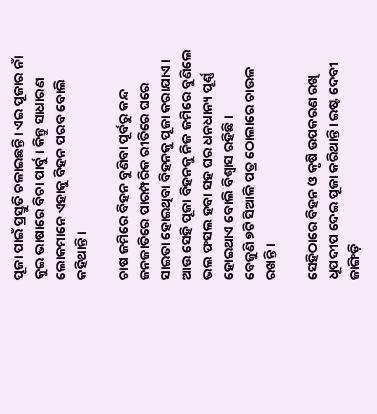ପୂଜା ପାଇଁ ପ୍ରସ୍ତୁତି ଚଳାଇଛନ୍ତି। ଏଇ ପୂଜାର ନାଁ କୁଇ ଭାଷାରେ ବିଚା ପାର୍ବୁ। କିନ୍ତୁ ସାଧାରଣ ଲୋକମାନେ ଏହାକୁ ବିହନ ପରବ ବୋଲି କହିଥାନ୍ତି।

ଚାଷ ଜମିରେ ବିହନ ବୁଣିବା ପୂର୍ବରୁ କନ୍ଦ ଜନଜାତିରେ ପାରମ୍ପରିକ ରୀତିରେ ଘରେ ସାଇତା ହୋଇଥିବା ବିହନକୁ ପୂଜା କରାଯାଏ। ଆଉ ସେହି ପୂଜା ବିହନକୁ ନିଜ ଜମିରେ ବୁଣିଲେ ଭଲ ଫସଲ ହବା ସହ ଘର ଧନଧାନ୍ୟ ପୂର୍ଣ୍ଣ ହୋଇଥାଏ ବୋଲି ବିଶ୍ୱାସ ରହିଛି।
ବେଜୁଣି ୭ଟି ସିଆଳି ପତ୍ର ଠୋଲାରେ ଚାଉଳ ରଖନ୍ତି ।

ସେହିଠାରେ ବିହନ ଓ କୃଷି ଉପକରଣ ରଖି ଧୂପଦୀପ ଦେଇ ପୂଜା କରିଥାନ୍ତି। ଇଷ୍ଟ ଦେବୀ ଜାଙ୍ଗିଡ଼ି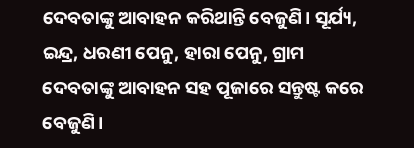ଦେବତାଙ୍କୁ ଆବାହନ କରିଥାନ୍ତି ବେଜୁଣି। ସୂର୍ଯ୍ୟ, ଇନ୍ଦ୍ର, ଧରଣୀ ପେନୁ, ହାରା ପେନୁ, ଗ୍ରାମ ଦେବତାଙ୍କୁ ଆବାହନ ସହ ପୂଜାରେ ସନ୍ତୁଷ୍ଟ କରେ ବେଜୁଣି।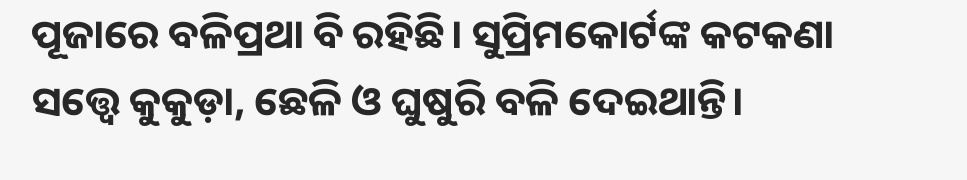ପୂଜାରେ ବଳିପ୍ରଥା ବି ରହିଛି। ସୁପ୍ରିମକୋର୍ଟଙ୍କ କଟକଣା ସତ୍ତ୍ୱେ କୁକୁଡ଼ା, ଛେଳି ଓ ଘୁଷୁରି ବଳି ଦେଇଥାନ୍ତି।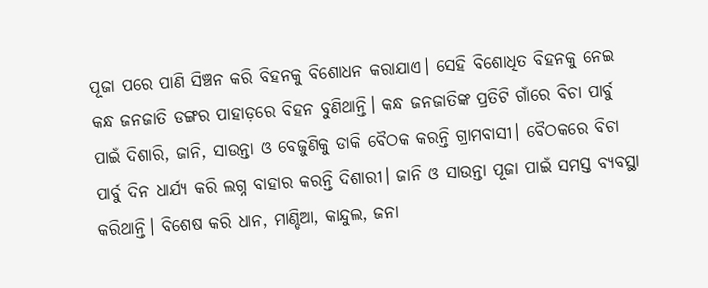ପୂଜା ପରେ ପାଣି ସିଞ୍ଚନ କରି ବିହନକୁ ବିଶୋଧନ କରାଯାଏ। ସେହି ବିଶୋଧିତ ବିହନକୁ ନେଇ କନ୍ଧ ଜନଜାତି ଡଙ୍ଗର ପାହାଡ଼ରେ ବିହନ ବୁଣିଥାନ୍ତି। କନ୍ଧ ଜନଜାତିଙ୍କ ପ୍ରତିଟି ଗାଁରେ ବିଚା ପାର୍ବୁ ପାଇଁ ଦିଶାରି, ଜାନି, ସାଉନ୍ତା ଓ ବେଜୁଣିକୁ ଡାକି ବୈଠକ କରନ୍ତି ଗ୍ରାମବାସୀ। ବୈଠକରେ ବିଚା ପାର୍ବୁ ଦିନ ଧାର୍ଯ୍ୟ କରି ଲଗ୍ନ ବାହାର କରନ୍ତି ଦିଶାରୀ। ଜାନି ଓ ସାଉନ୍ତା ପୂଜା ପାଇଁ ସମସ୍ତ ବ୍ୟବସ୍ଥା କରିଥାନ୍ତି। ବିଶେଷ କରି ଧାନ, ମାଣ୍ଡିଆ, କାନ୍ଦୁଲ, ଜନା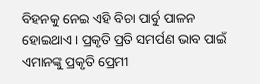ବିହନକୁ ନେଇ ଏହି ବିଚା ପାର୍ବୁ ପାଳନ ହୋଇଥାଏ। ପ୍ରକୃତି ପ୍ରତି ସମର୍ପଣ ଭାବ ପାଇଁ ଏମାନଙ୍କୁ ପ୍ରକୃତି ପ୍ରେମୀ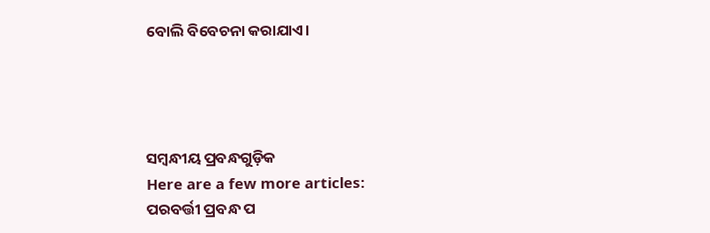ବୋଲି ବିବେଚନା କରାଯାଏ।




ସମ୍ବନ୍ଧୀୟ ପ୍ରବନ୍ଧଗୁଡ଼ିକ
Here are a few more articles:
ପରବର୍ତ୍ତୀ ପ୍ରବନ୍ଧ ପ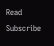Read
Subscribe